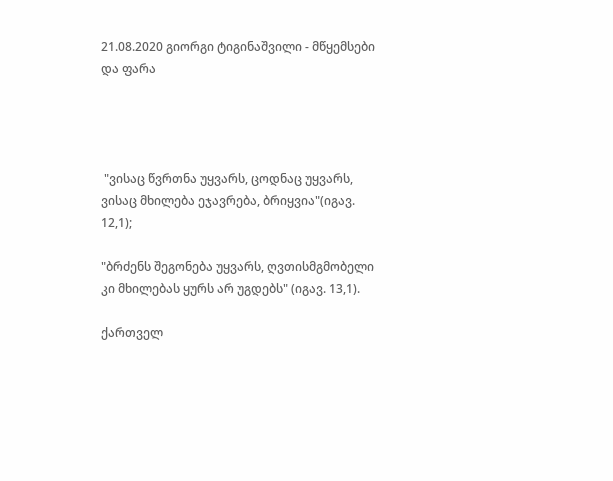21.08.2020 გიორგი ტიგინაშვილი - მწყემსები და ფარა




 "ვისაც წვრთნა უყვარს, ცოდნაც უყვარს, ვისაც მხილება ეჯავრება, ბრიყვია"(იგავ. 12,1);

"ბრძენს შეგონება უყვარს, ღვთისმგმობელი კი მხილებას ყურს არ უგდებს" (იგავ. 13,1).

ქართველ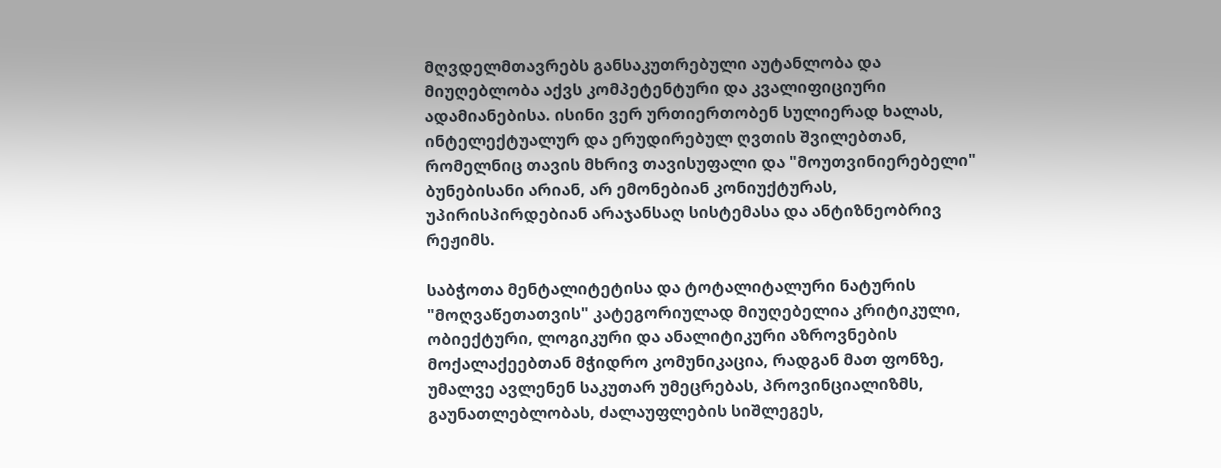მღვდელმთავრებს განსაკუთრებული აუტანლობა და მიუღებლობა აქვს კომპეტენტური და კვალიფიციური ადამიანებისა. ისინი ვერ ურთიერთობენ სულიერად ხალას, ინტელექტუალურ და ერუდირებულ ღვთის შვილებთან, რომელნიც თავის მხრივ თავისუფალი და "მოუთვინიერებელი" ბუნებისანი არიან, არ ემონებიან კონიუქტურას, უპირისპირდებიან არაჯანსაღ სისტემასა და ანტიზნეობრივ რეჟიმს.

საბჭოთა მენტალიტეტისა და ტოტალიტალური ნატურის "მოღვაწეთათვის" კატეგორიულად მიუღებელია კრიტიკული, ობიექტური, ლოგიკური და ანალიტიკური აზროვნების მოქალაქეებთან მჭიდრო კომუნიკაცია, რადგან მათ ფონზე, უმალვე ავლენენ საკუთარ უმეცრებას, პროვინციალიზმს, გაუნათლებლობას, ძალაუფლების სიშლეგეს,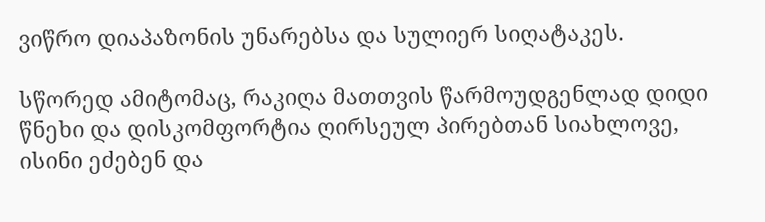ვიწრო დიაპაზონის უნარებსა და სულიერ სიღატაკეს.

სწორედ ამიტომაც, რაკიღა მათთვის წარმოუდგენლად დიდი წნეხი და დისკომფორტია ღირსეულ პირებთან სიახლოვე, ისინი ეძებენ და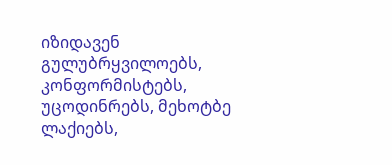იზიდავენ გულუბრყვილოებს, კონფორმისტებს, უცოდინრებს, მეხოტბე ლაქიებს,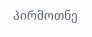პირმოთნე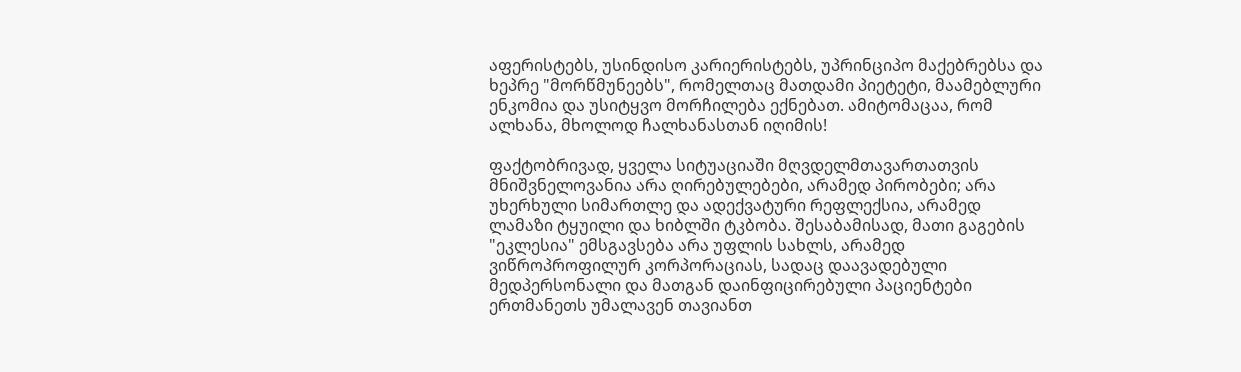აფერისტებს, უსინდისო კარიერისტებს, უპრინციპო მაქებრებსა და ხეპრე "მორწმუნეებს", რომელთაც მათდამი პიეტეტი, მაამებლური ენკომია და უსიტყვო მორჩილება ექნებათ. ამიტომაცაა, რომ ალხანა, მხოლოდ ჩალხანასთან იღიმის!

ფაქტობრივად, ყველა სიტუაციაში მღვდელმთავართათვის მნიშვნელოვანია არა ღირებულებები, არამედ პირობები; არა უხერხული სიმართლე და ადექვატური რეფლექსია, არამედ ლამაზი ტყუილი და ხიბლში ტკბობა. შესაბამისად, მათი გაგების "ეკლესია" ემსგავსება არა უფლის სახლს, არამედ ვიწროპროფილურ კორპორაციას, სადაც დაავადებული მედპერსონალი და მათგან დაინფიცირებული პაციენტები ერთმანეთს უმალავენ თავიანთ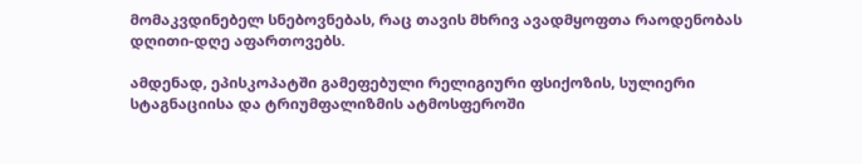მომაკვდინებელ სნებოვნებას, რაც თავის მხრივ ავადმყოფთა რაოდენობას დღითი-დღე აფართოვებს.

ამდენად, ეპისკოპატში გამეფებული რელიგიური ფსიქოზის, სულიერი სტაგნაციისა და ტრიუმფალიზმის ატმოსფეროში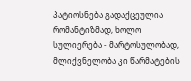პატიოსნება გადაქცეულია რომანტიზმად, ხოლო სულიერება - მარტოსულობად, მლიქვნელობა კი წარმატების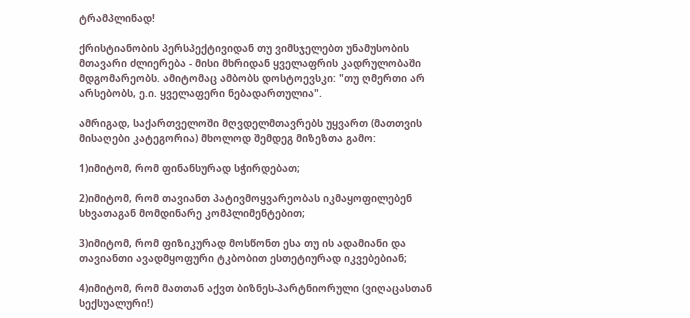ტრამპლინად!

ქრისტიანობის პერსპექტივიდან თუ ვიმსჯელებთ უნამუსობის მთავარი ძლიერება - მისი მხრიდან ყველაფრის კადრულობაში მდგომარეობს. ამიტომაც ამბობს დოსტოევსკი: "თუ ღმერთი არ არსებობს, ე.ი. ყველაფერი ნებადართულია".

ამრიგად, საქართველოში მღვდელმთავრებს უყვართ (მათთვის მისაღები კატეგორია) მხოლოდ შემდეგ მიზეზთა გამო:

1)იმიტომ, რომ ფინანსურად სჭირდებათ;

2)იმიტომ, რომ თავიანთ პატივმოყვარეობას იკმაყოფილებენ სხვათაგან მომდინარე კომპლიმენტებით;

3)იმიტომ, რომ ფიზიკურად მოსწონთ ესა თუ ის ადამიანი და თავიანთი ავადმყოფური ტკბობით ესთეტიურად იკვებებიან;

4)იმიტომ, რომ მათთან აქვთ ბიზნეს-პარტნიორული (ვიღაცასთან სექსუალური!)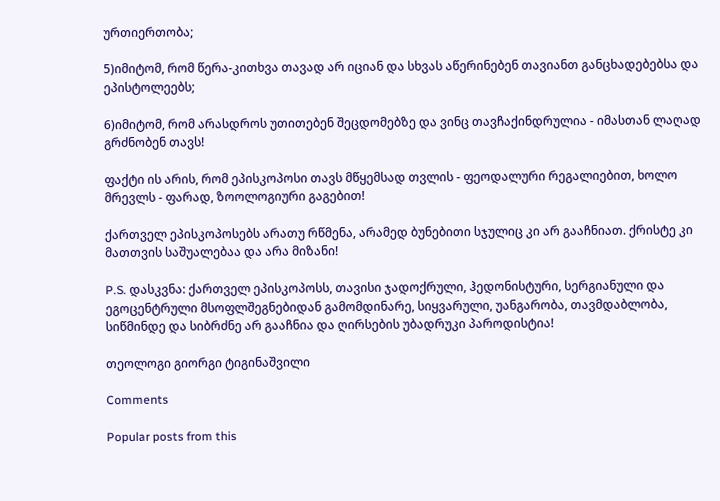ურთიერთობა;

5)იმიტომ, რომ წერა-კითხვა თავად არ იციან და სხვას აწერინებენ თავიანთ განცხადებებსა და ეპისტოლეებს;

6)იმიტომ, რომ არასდროს უთითებენ შეცდომებზე და ვინც თავჩაქინდრულია - იმასთან ლაღად გრძნობენ თავს!

ფაქტი ის არის, რომ ეპისკოპოსი თავს მწყემსად თვლის - ფეოდალური რეგალიებით, ხოლო მრევლს - ფარად, ზოოლოგიური გაგებით!

ქართველ ეპისკოპოსებს არათუ რწმენა, არამედ ბუნებითი სჯულიც კი არ გააჩნიათ. ქრისტე კი მათთვის საშუალებაა და არა მიზანი!

P.S. დასკვნა: ქართველ ეპისკოპოსს, თავისი ჯადოქრული, ჰედონისტური, სერგიანული და ეგოცენტრული მსოფლშეგნებიდან გამომდინარე, სიყვარული, უანგარობა, თავმდაბლობა, სიწმინდე და სიბრძნე არ გააჩნია და ღირსების უბადრუკი პაროდისტია!

თეოლოგი გიორგი ტიგინაშვილი

Comments

Popular posts from this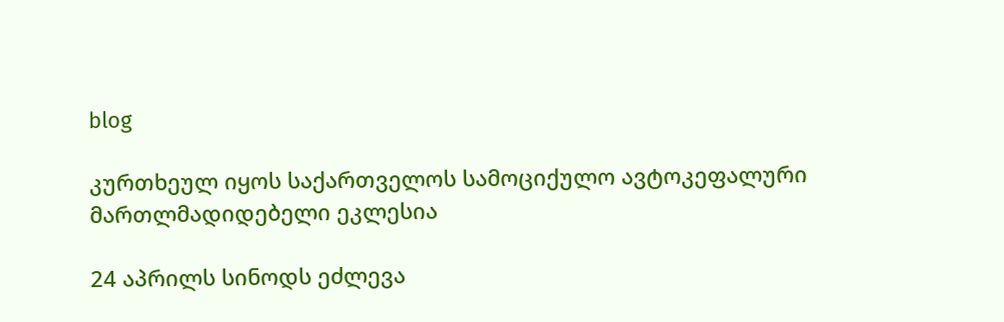blog

კურთხეულ იყოს საქართველოს სამოციქულო ავტოკეფალური მართლმადიდებელი ეკლესია

24 აპრილს სინოდს ეძლევა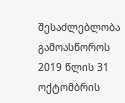შესაძლებლობა გამოასწოროს 2019 წლის 31 ოქტომბრის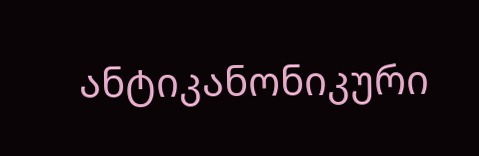ანტიკანონიკური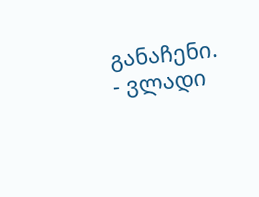განაჩენი. - ვლადი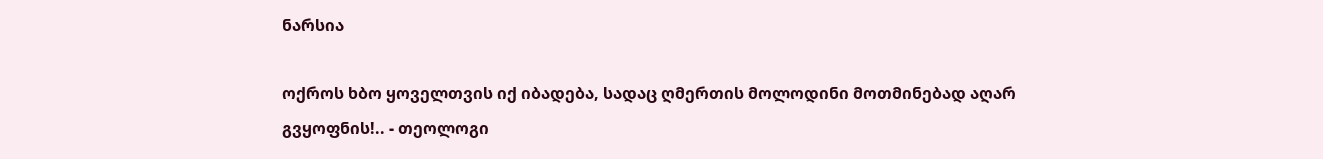ნარსია

ოქროს ხბო ყოველთვის იქ იბადება, სადაც ღმერთის მოლოდინი მოთმინებად აღარ გვყოფნის!.. - თეოლოგი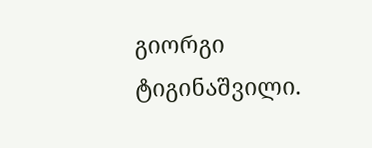გიორგი ტიგინაშვილი.